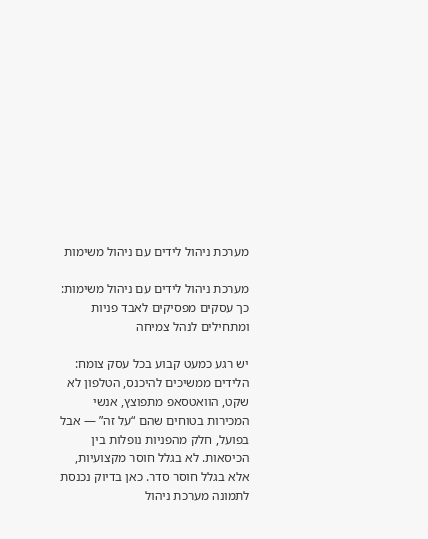מערכת ניהול לידים עם ניהול משימות

מערכת ניהול לידים עם ניהול משימות: כך עסקים מפסיקים לאבד פניות ומתחילים לנהל צמיחה

יש רגע כמעט קבוע בכל עסק צומח: הלידים ממשיכים להיכנס, הטלפון לא שקט, הוואטסאפ מתפוצץ, אנשי המכירות בטוחים שהם “על זה” — אבל בפועל, חלק מהפניות נופלות בין הכיסאות. לא בגלל חוסר מקצועיות, אלא בגלל חוסר סדר. כאן בדיוק נכנסת לתמונה מערכת ניהול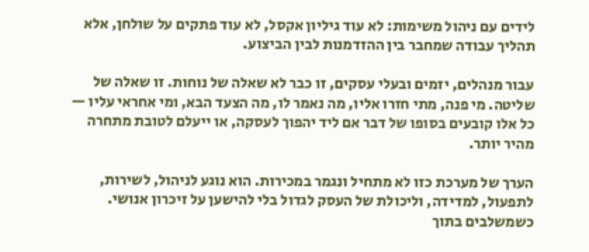לידים עם ניהול משימות: לא עוד גיליון אקסל, לא עוד פתקים על שולחן, אלא תהליך עבודה שמחבר בין ההזדמנות לבין הביצוע.

עבור מנהלים, יזמים ובעלי עסקים, זו כבר לא שאלה של נוחות. זו שאלה של שליטה. מי פנה, מתי חזרו אליו, מה נאמר לו, מה הצעד הבא, ומי אחראי עליו — כל אלו קובעים בסופו של דבר אם ליד יהפוך לעסקה, או ייעלם לטובת מתחרה מהיר יותר.

הערך של מערכת כזו לא מתחיל ונגמר במכירות. הוא נוגע לניהול, לשירות, לתפעול, למדידה, וליכולת של העסק לגדול בלי להישען על זיכרון אנושי. כשמשלבים בתוך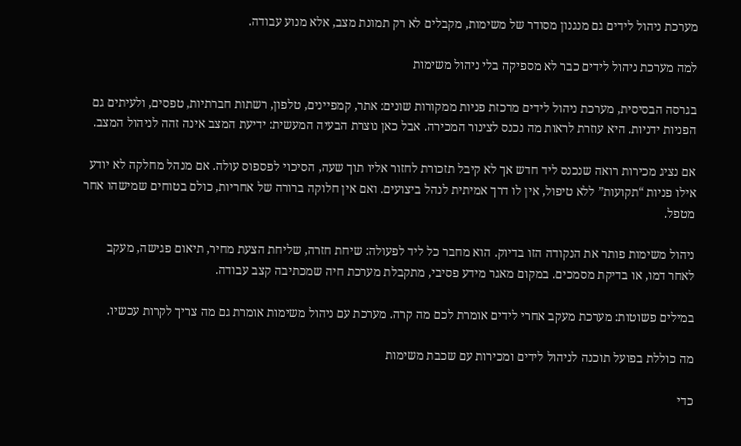מערכת ניהול לידים גם מנגנון מסודר של משימות, מקבלים לא רק תמונת מצב, אלא מנוע עבודה.

למה מערכת ניהול לידים כבר לא מספיקה בלי ניהול משימות

בגרסה הבסיסית, מערכת ניהול לידים מרכזת פניות ממקורות שונים: אתר, קמפיינים, טלפון, רשתות חברתיות, טפסים, ולעיתים גם הפניות ידניות. היא עוזרת לראות מה נכנס לצינור המכירה. אבל כאן נוצרת הבעיה המעשית: ידיעת המצב אינה זהה לניהול המצב.

אם נציג מכירות רואה שנכנס ליד חדש אך לא קיבל תזכורת לחזור אליו תוך שעה, הסיכוי לפספוס עולה. אם מנהל מחלקה לא יודע אילו פניות “תקועות” ללא טיפול, אין לו דרך אמיתית לנהל ביצועים. ואם אין חלוקה ברורה של אחריות, כולם בטוחים שמישהו אחר מטפל.

ניהול משימות פותר את הנקודה הזו בדיוק. הוא מחבר כל ליד לפעולה: שיחת חזרה, שליחת הצעת מחיר, תיאום פגישה, מעקב לאחר דמו, או בדיקת מסמכים. במקום מאגר מידע פסיבי, מתקבלת מערכת חיה שמכתיבה קצב עבודה.

במילים פשוטות: מערכת מעקב אחרי לידים אומרת לכם מה קרה. מערכת עם ניהול משימות אומרת גם מה צריך לקרות עכשיו.

מה כוללת בפועל תוכנה לניהול לידים ומכירות עם שכבת משימות

כדי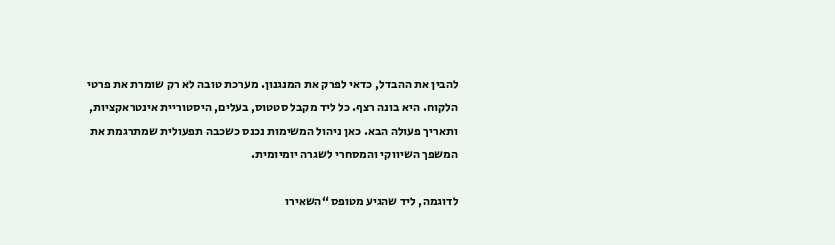להבין את ההבדל, כדאי לפרק את המנגנון. מערכת טובה לא רק שומרת את פרטי הלקוח. היא בונה רצף. כל ליד מקבל סטטוס, בעלים, היסטוריית אינטראקציות, ותאריך פעולה הבא. כאן ניהול המשימות נכנס כשכבה תפעולית שמתרגמת את המשפך השיווקי והמסחרי לשגרה יומיומית.

לדוגמה, ליד שהגיע מטופס “השאירו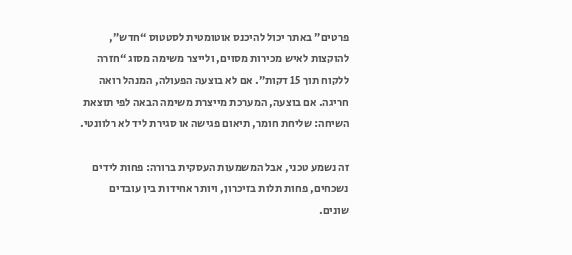פרטים” באתר יכול להיכנס אוטומטית לסטטוס “חדש”, להוקצות לאיש מכירות מסוים, ולייצר משימה מסוג “חזרה ללקוח תוך 15 דקות”. אם לא בוצעה הפעולה, המנהל רואה חריגה. אם בוצעה, המערכת מייצרת משימה הבאה לפי תוצאת השיחה: שליחת חומר, תיאום פגישה או סגירת ליד לא רלוונטי.

זה נשמע טכני, אבל המשמעות העסקית ברורה: פחות לידים נשכחים, פחות תלות בזיכרון, ויותר אחידות בין עובדים שונים.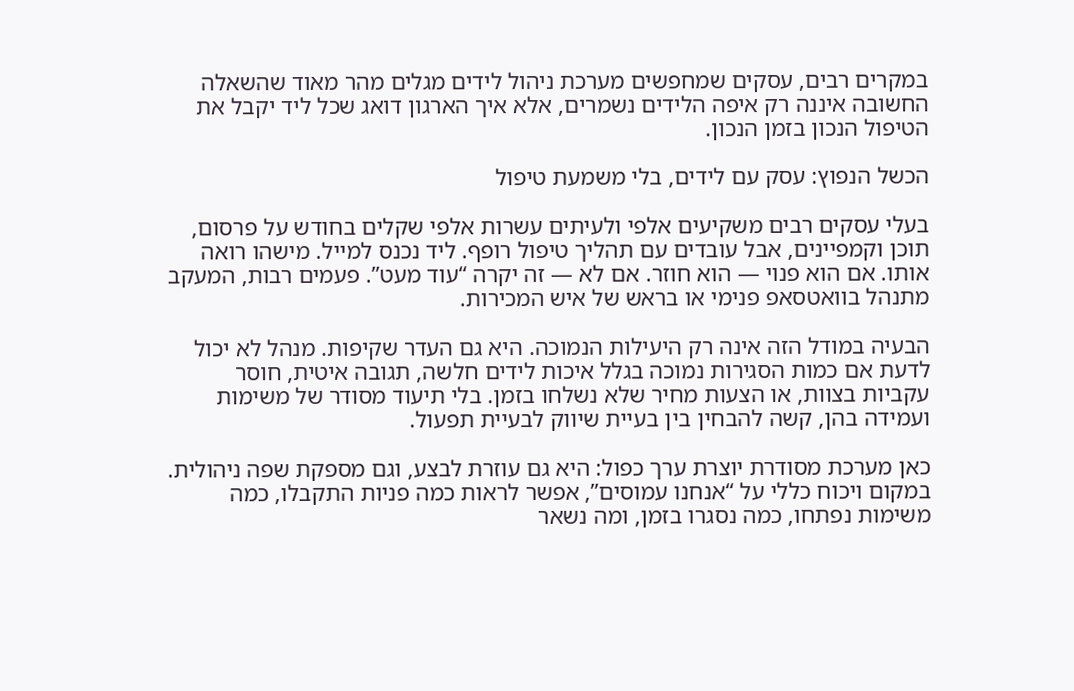במקרים רבים, עסקים שמחפשים מערכת ניהול לידים מגלים מהר מאוד שהשאלה החשובה איננה רק איפה הלידים נשמרים, אלא איך הארגון דואג שכל ליד יקבל את הטיפול הנכון בזמן הנכון.

הכשל הנפוץ: עסק עם לידים, בלי משמעת טיפול

בעלי עסקים רבים משקיעים אלפי ולעיתים עשרות אלפי שקלים בחודש על פרסום, תוכן וקמפיינים, אבל עובדים עם תהליך טיפול רופף. ליד נכנס למייל. מישהו רואה אותו. אם הוא פנוי — הוא חוזר. אם לא — זה יקרה “עוד מעט”. פעמים רבות, המעקב מתנהל בוואטסאפ פנימי או בראש של איש המכירות.

הבעיה במודל הזה אינה רק היעילות הנמוכה. היא גם העדר שקיפות. מנהל לא יכול לדעת אם כמות הסגירות נמוכה בגלל איכות לידים חלשה, תגובה איטית, חוסר עקביות בצוות, או הצעות מחיר שלא נשלחו בזמן. בלי תיעוד מסודר של משימות ועמידה בהן, קשה להבחין בין בעיית שיווק לבעיית תפעול.

כאן מערכת מסודרת יוצרת ערך כפול: היא גם עוזרת לבצע, וגם מספקת שפה ניהולית. במקום ויכוח כללי על “אנחנו עמוסים”, אפשר לראות כמה פניות התקבלו, כמה משימות נפתחו, כמה נסגרו בזמן, ומה נשאר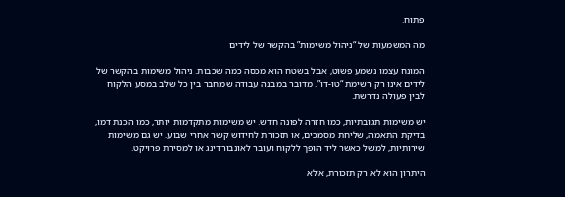פתוח.

מה המשמעות של “ניהול משימות” בהקשר של לידים

המונח עצמו נשמע פשוט, אבל בשטח הוא מכסה כמה שכבות. ניהול משימות בהקשר של לידים אינו רק רשימת “טו-דו”. מדובר במבנה עבודה שמחבר בין כל שלב במסע הלקוח לבין פעולה נדרשת.

יש משימות תגובתיות, כמו חזרה לפונה חדש. יש משימות מתקדמות יותר, כמו הכנת דמו, בדיקת התאמה, שליחת מסמכים, או תזכורת לחידוש קשר אחרי שבוע. יש גם משימות שירותיות, למשל כאשר ליד הופך ללקוח ועובר לאונבורדינג או למסירת פרויקט.

היתרון הוא לא רק תזכורת, אלא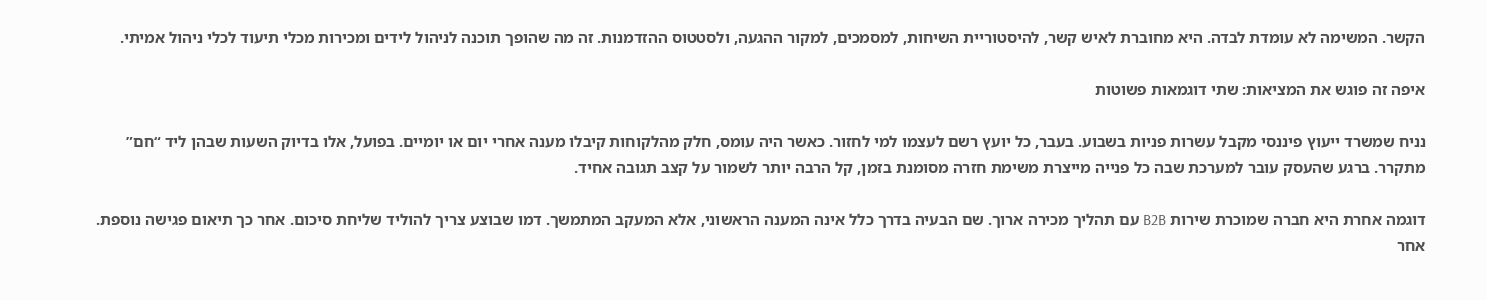הקשר. המשימה לא עומדת לבדה. היא מחוברת לאיש קשר, להיסטוריית השיחות, למסמכים, למקור ההגעה, ולסטטוס ההזדמנות. זה מה שהופך תוכנה לניהול לידים ומכירות מכלי תיעוד לכלי ניהול אמיתי.

איפה זה פוגש את המציאות: שתי דוגמאות פשוטות

נניח שמשרד ייעוץ פיננסי מקבל עשרות פניות בשבוע. בעבר, כל יועץ רשם לעצמו למי לחזור. כאשר היה עומס, חלק מהלקוחות קיבלו מענה אחרי יום או יומיים. בפועל, אלו בדיוק השעות שבהן ליד “חם” מתקרר. ברגע שהעסק עובר למערכת שבה כל פנייה מייצרת משימת חזרה מסומנת בזמן, קל הרבה יותר לשמור על קצב תגובה אחיד.

דוגמה אחרת היא חברה שמוכרת שירות B2B עם תהליך מכירה ארוך. שם הבעיה בדרך כלל אינה המענה הראשוני, אלא המעקב המתמשך. דמו שבוצע צריך להוליד שליחת סיכום. אחר כך תיאום פגישה נוספת. אחר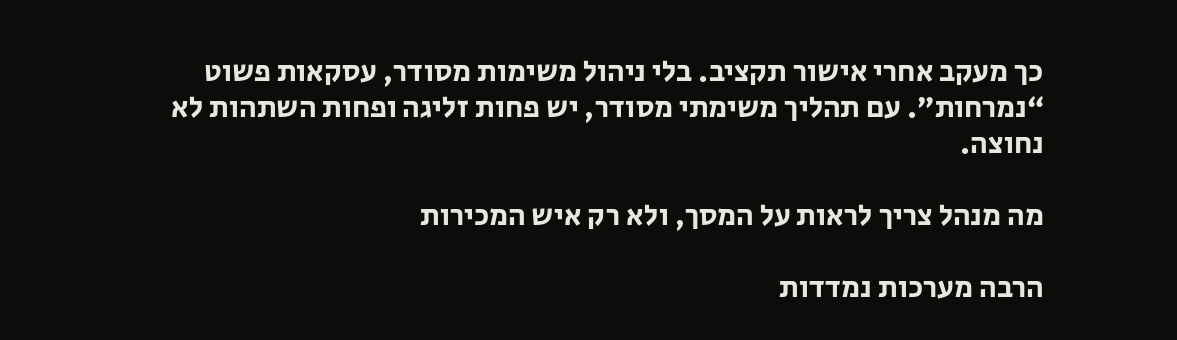כך מעקב אחרי אישור תקציב. בלי ניהול משימות מסודר, עסקאות פשוט “נמרחות”. עם תהליך משימתי מסודר, יש פחות זליגה ופחות השתהות לא נחוצה.

מה מנהל צריך לראות על המסך, ולא רק איש המכירות

הרבה מערכות נמדדות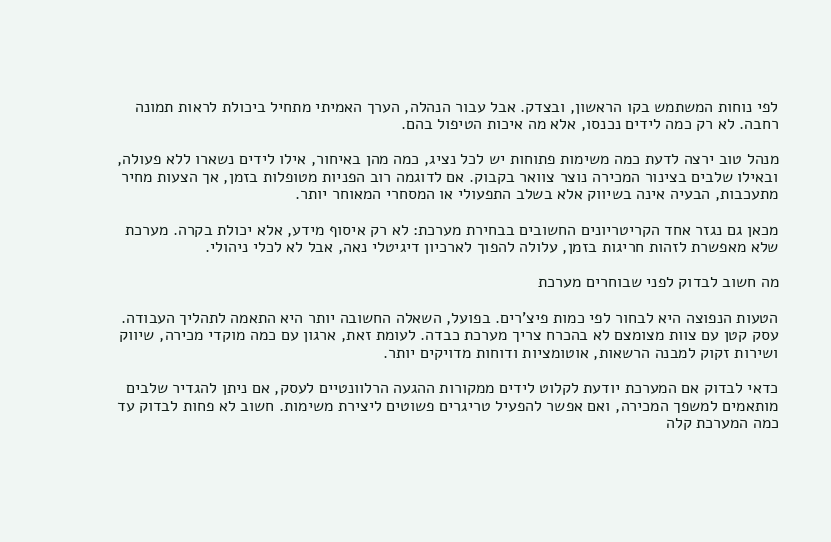לפי נוחות המשתמש בקו הראשון, ובצדק. אבל עבור הנהלה, הערך האמיתי מתחיל ביכולת לראות תמונה רחבה. לא רק כמה לידים נכנסו, אלא מה איכות הטיפול בהם.

מנהל טוב ירצה לדעת כמה משימות פתוחות יש לכל נציג, כמה מהן באיחור, אילו לידים נשארו ללא פעולה, ובאילו שלבים בצינור המכירה נוצר צוואר בקבוק. אם לדוגמה רוב הפניות מטופלות בזמן, אך הצעות מחיר מתעכבות, הבעיה אינה בשיווק אלא בשלב התפעולי או המסחרי המאוחר יותר.

מכאן גם נגזר אחד הקריטריונים החשובים בבחירת מערכת: לא רק איסוף מידע, אלא יכולת בקרה. מערכת שלא מאפשרת לזהות חריגות בזמן, עלולה להפוך לארכיון דיגיטלי נאה, אבל לא לכלי ניהולי.

מה חשוב לבדוק לפני שבוחרים מערכת

הטעות הנפוצה היא לבחור לפי כמות פיצ'רים. בפועל, השאלה החשובה יותר היא התאמה לתהליך העבודה. עסק קטן עם צוות מצומצם לא בהכרח צריך מערכת כבדה. לעומת זאת, ארגון עם כמה מוקדי מכירה, שיווק ושירות זקוק למבנה הרשאות, אוטומציות ודוחות מדויקים יותר.

כדאי לבדוק אם המערכת יודעת לקלוט לידים ממקורות ההגעה הרלוונטיים לעסק, אם ניתן להגדיר שלבים מותאמים למשפך המכירה, ואם אפשר להפעיל טריגרים פשוטים ליצירת משימות. חשוב לא פחות לבדוק עד כמה המערכת קלה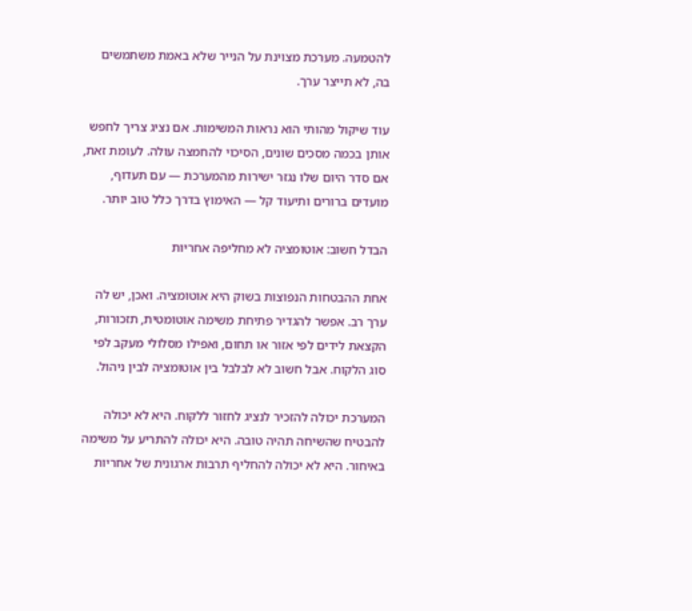להטמעה. מערכת מצוינת על הנייר שלא באמת משתמשים בה, לא תייצר ערך.

עוד שיקול מהותי הוא נראות המשימות. אם נציג צריך לחפש אותן בכמה מסכים שונים, הסיכוי להחמצה עולה. לעומת זאת, אם סדר היום שלו נגזר ישירות מהמערכת — עם תעדוף, מועדים ברורים ותיעוד קל — האימוץ בדרך כלל טוב יותר.

הבדל חשוב: אוטומציה לא מחליפה אחריות

אחת ההבטחות הנפוצות בשוק היא אוטומציה. ואכן, יש לה ערך רב. אפשר להגדיר פתיחת משימה אוטומטית, תזכורות, הקצאת לידים לפי אזור או תחום, ואפילו מסלולי מעקב לפי סוג הלקוח. אבל חשוב לא לבלבל בין אוטומציה לבין ניהול.

המערכת יכולה להזכיר לנציג לחזור ללקוח. היא לא יכולה להבטיח שהשיחה תהיה טובה. היא יכולה להתריע על משימה באיחור. היא לא יכולה להחליף תרבות ארגונית של אחריות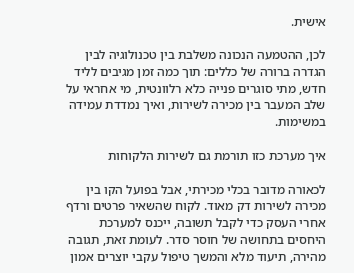אישית.

לכן, ההטמעה הנכונה משלבת בין טכנולוגיה לבין הגדרה ברורה של כללים: תוך כמה זמן מגיבים לליד חדש, מתי סוגרים פנייה כלא רלוונטית, מי אחראי על שלב המעבר בין מכירה לשירות, ואיך נמדדת עמידה במשימות.

איך מערכת כזו תורמת גם לשירות הלקוחות

לכאורה מדובר בכלי מכירתי, אבל בפועל הקו בין מכירה לשירות דק מאוד. לקוח שהשאיר פרטים ורדף אחרי העסק כדי לקבל תשובה, ייכנס למערכת היחסים בתחושה של חוסר סדר. לעומת זאת, תגובה מהירה, תיעוד מלא והמשך טיפול עקבי יוצרים אמון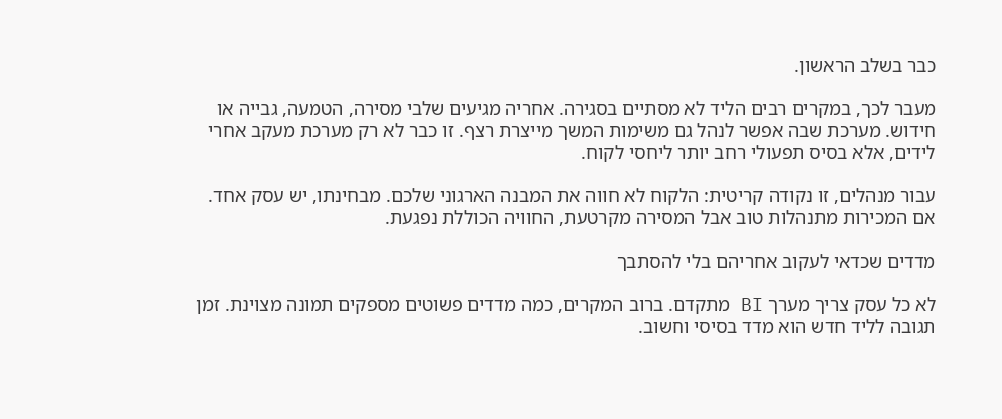כבר בשלב הראשון.

מעבר לכך, במקרים רבים הליד לא מסתיים בסגירה. אחריה מגיעים שלבי מסירה, הטמעה, גבייה או חידוש. מערכת שבה אפשר לנהל גם משימות המשך מייצרת רצף. זו כבר לא רק מערכת מעקב אחרי לידים, אלא בסיס תפעולי רחב יותר ליחסי לקוח.

עבור מנהלים, זו נקודה קריטית: הלקוח לא חווה את המבנה הארגוני שלכם. מבחינתו, יש עסק אחד. אם המכירות מתנהלות טוב אבל המסירה מקרטעת, החוויה הכוללת נפגעת.

מדדים שכדאי לעקוב אחריהם בלי להסתבך

לא כל עסק צריך מערך BI מתקדם. ברוב המקרים, כמה מדדים פשוטים מספקים תמונה מצוינת. זמן תגובה לליד חדש הוא מדד בסיסי וחשוב.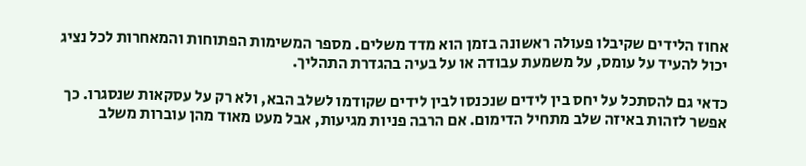אחוז הלידים שקיבלו פעולה ראשונה בזמן הוא מדד משלים. מספר המשימות הפתוחות והמאחרות לכל נציג יכול להעיד על עומס, על משמעת עבודה או על בעיה בהגדרת התהליך.

כדאי גם להסתכל על יחס בין לידים שנכנסו לבין לידים שקודמו לשלב הבא, ולא רק על עסקאות שנסגרו. כך אפשר לזהות באיזה שלב מתחיל הדימום. אם הרבה פניות מגיעות, אבל מעט מאוד מהן עוברות משלב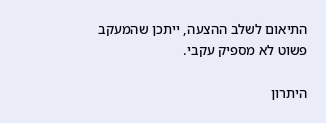התיאום לשלב ההצעה, ייתכן שהמעקב פשוט לא מספיק עקבי.

היתרון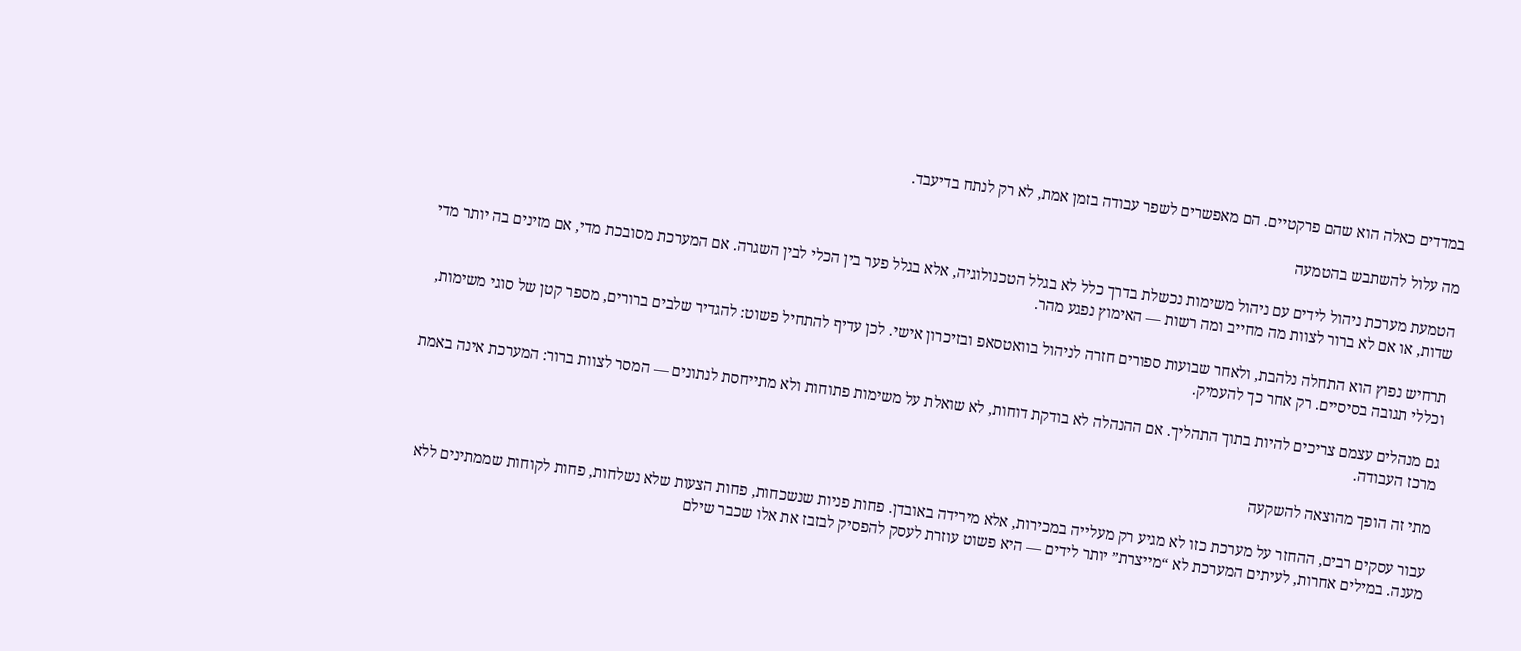במדדים כאלה הוא שהם פרקטיים. הם מאפשרים לשפר עבודה בזמן אמת, לא רק לנתח בדיעבד.

מה עלול להשתבש בהטמעה

הטמעת מערכת ניהול לידים עם ניהול משימות נכשלת בדרך כלל לא בגלל הטכנולוגיה, אלא בגלל פער בין הכלי לבין השגרה. אם המערכת מסובכת מדי, אם מזינים בה יותר מדי שדות, או אם לא ברור לצוות מה מחייב ומה רשות — האימוץ נפגע מהר.

תרחיש נפוץ הוא התחלה נלהבת, ולאחר שבועות ספורים חזרה לניהול בוואטסאפ ובזיכרון אישי. לכן עדיף להתחיל פשוט: להגדיר שלבים ברורים, מספר קטן של סוגי משימות, וכללי תגובה בסיסיים. רק אחר כך להעמיק.

גם מנהלים עצמם צריכים להיות בתוך התהליך. אם ההנהלה לא בודקת דוחות, לא שואלת על משימות פתוחות ולא מתייחסת לנתונים — המסר לצוות ברור: המערכת אינה באמת מרכז העבודה.

מתי זה הופך מהוצאה להשקעה

עבור עסקים רבים, ההחזר על מערכת כזו לא מגיע רק מעלייה במכירות, אלא מירידה באובדן. פחות פניות שנשכחות, פחות הצעות שלא נשלחות, פחות לקוחות שממתינים ללא מענה. במילים אחרות, לעיתים המערכת לא “מייצרת” יותר לידים — היא פשוט עוזרת לעסק להפסיק לבזבז את אלו שכבר שילם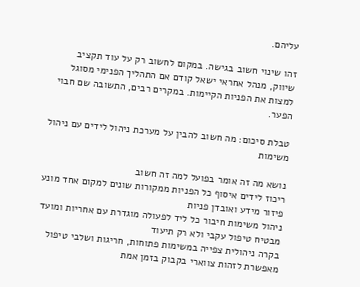עליהם.

זהו שינוי חשוב בגישה. במקום לחשוב רק על עוד תקציב שיווק, מנהל אחראי ישאל קודם אם התהליך הפנימי מסוגל למצות את הפניות הקיימות. במקרים רבים, התשובה שם חבוי הפער.

טבלת סיכום: מה חשוב להבין על מערכת ניהול לידים עם ניהול משימות

נושא מה זה אומר בפועל למה זה חשוב
ריכוז לידים איסוף כל הפניות ממקורות שונים למקום אחד מונע פיזור מידע ואובדן פניות
ניהול משימות חיבור כל ליד לפעולה מוגדרת עם אחריות ומועד מבטיח טיפול עקבי ולא רק תיעוד
בקרה ניהולית צפייה במשימות פתוחות, חריגות ושלבי טיפול מאפשרת לזהות צווארי בקבוק בזמן אמת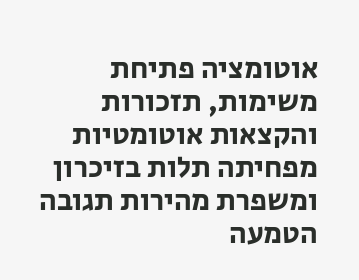אוטומציה פתיחת משימות, תזכורות והקצאות אוטומטיות מפחיתה תלות בזיכרון ומשפרת מהירות תגובה
הטמעה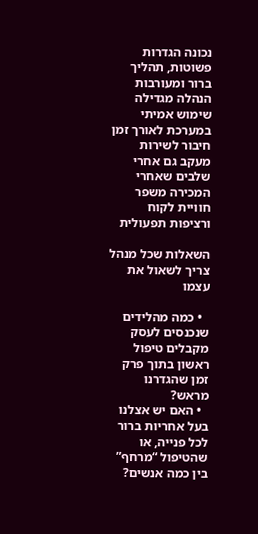נכונה הגדרות פשוטות, תהליך ברור ומעורבות הנהלה מגדילה שימוש אמיתי במערכת לאורך זמן
חיבור לשירות מעקב גם אחרי שלבים שאחרי המכירה משפר חוויית לקוח ורציפות תפעולית

השאלות שכל מנהל צריך לשאול את עצמו

  • כמה מהלידים שנכנסים לעסק מקבלים טיפול ראשון בתוך פרק זמן שהגדרנו מראש?
  • האם יש אצלנו בעל אחריות ברור לכל פנייה, או שהטיפול “מרחף” בין כמה אנשים?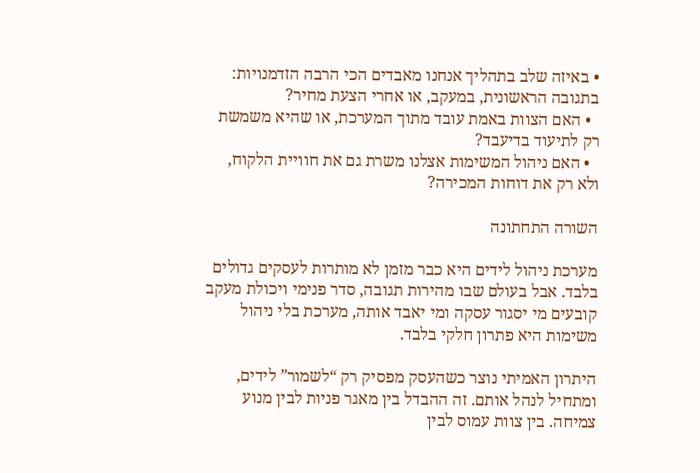• באיזה שלב בתהליך אנחנו מאבדים הכי הרבה הזדמנויות: בתגובה הראשונית, במעקב, או אחרי הצעת מחיר?
  • האם הצוות באמת עובד מתוך המערכת, או שהיא משמשת רק לתיעוד בדיעבד?
  • האם ניהול המשימות אצלנו משרת גם את חוויית הלקוח, ולא רק את דוחות המכירה?

השורה התחתונה

מערכת ניהול לידים היא כבר מזמן לא מותרות לעסקים גדולים בלבד. אבל בעולם שבו מהירות תגובה, סדר פנימי ויכולת מעקב קובעים מי יסגור עסקה ומי יאבד אותה, מערכת בלי ניהול משימות היא פתרון חלקי בלבד.

היתרון האמיתי נוצר כשהעסק מפסיק רק “לשמור” לידים, ומתחיל לנהל אותם. זה ההבדל בין מאגר פניות לבין מנוע צמיחה. בין צוות עמוס לבין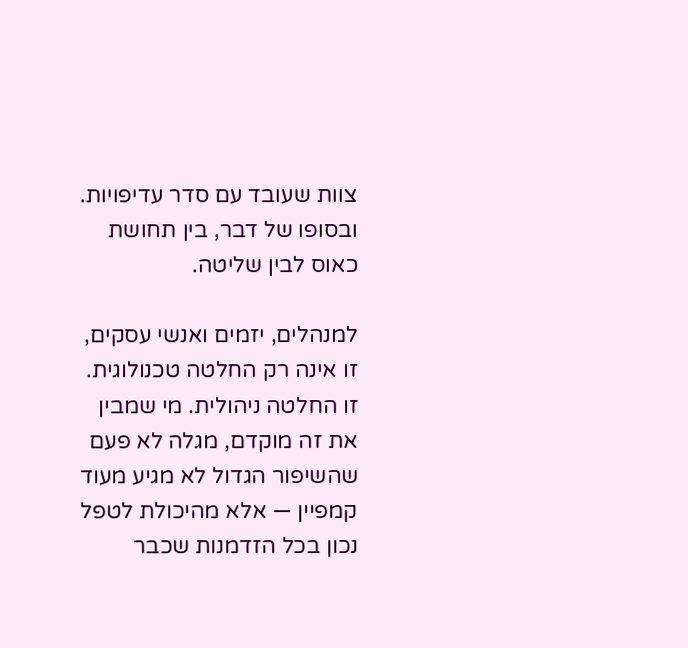צוות שעובד עם סדר עדיפויות. ובסופו של דבר, בין תחושת כאוס לבין שליטה.

למנהלים, יזמים ואנשי עסקים, זו אינה רק החלטה טכנולוגית. זו החלטה ניהולית. מי שמבין את זה מוקדם, מגלה לא פעם שהשיפור הגדול לא מגיע מעוד קמפיין — אלא מהיכולת לטפל נכון בכל הזדמנות שכבר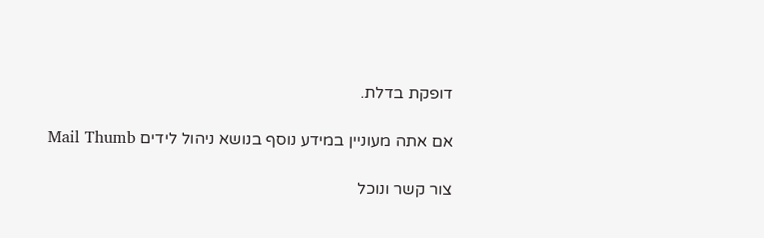דופקת בדלת.

אם אתה מעוניין במידע נוסף בנושא ניהול לידים Mail Thumb

צור קשר ונוכל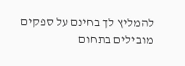להמליץ לך בחינם על ספקים מובילים בתחום